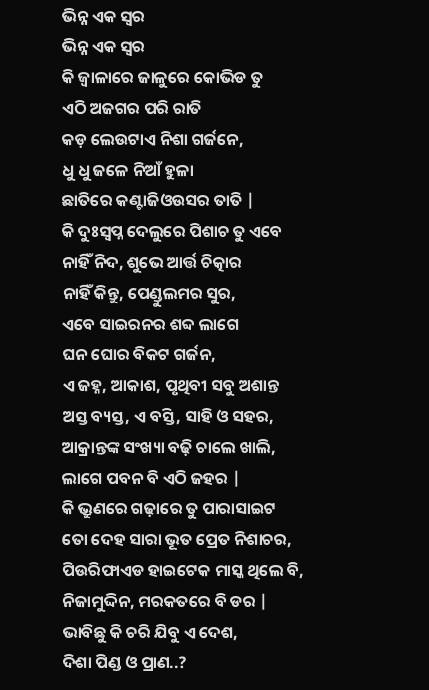ଭିନ୍ନ ଏକ ସ୍ୱର
ଭିନ୍ନ ଏକ ସ୍ୱର
କି ଜ୍ୱାଳାରେ ଜାଳୁରେ କୋଭିଡ ତୁ
ଏଠି ଅଜଗର ପରି ରାତି
କଡ଼ ଲେଉଟାଏ ନିଶା ଗର୍ଜନେ,
ଧୁ ଧୁ ଜଳେ ନିଆଁ ହୁଳା
ଛାତିରେ କଣ୍ଟାଜିଓଉସର ତାତି |
କି ଦୁଃସ୍ୱପ୍ନ ଦେଲୁରେ ପିଶାଚ ତୁ ଏବେ
ନାହିଁ ନିଦ, ଶୁଭେ ଆର୍ତ୍ତ ଚିତ୍କାର
ନାହିଁ କିନ୍ତୁ, ପେଣ୍ଡୁଲମର ସୁର,
ଏବେ ସାଇରନର ଶବ୍ଦ ଲାଗେ
ଘନ ଘୋର ବିକଟ ଗର୍ଜନ,
ଏ ଜହ୍ନ, ଆକାଶ, ପୃଥିବୀ ସବୁ ଅଶାନ୍ତ
ଅସ୍ତ ବ୍ୟସ୍ତ, ଏ ବସ୍ତି, ସାହି ଓ ସହର,
ଆକ୍ରାନ୍ତଙ୍କ ସଂଖ୍ୟା ବଢ଼ି ଚାଲେ ଖାଲି,
ଲାଗେ ପବନ ବି ଏଠି ଜହର |
କି ଭ୍ରୁଣରେ ଗଢ଼ାରେ ତୁ ପାରାସାଇଟ
ତୋ ଦେହ ସାରା ଭୂତ ପ୍ରେତ ନିଶାଚର,
ପିଉରିଫାଏଡ ହାଇଟେକ ମାସ୍କ ଥିଲେ ବି,
ନିଜାମୁଦ୍ଦିନ, ମରକତରେ ବି ଡର |
ଭାବିଛୁ କି ଚରି ଯିବୁ ଏ ଦେଶ,
ଦିଶା ପିଣ୍ଡ ଓ ପ୍ରାଣ..?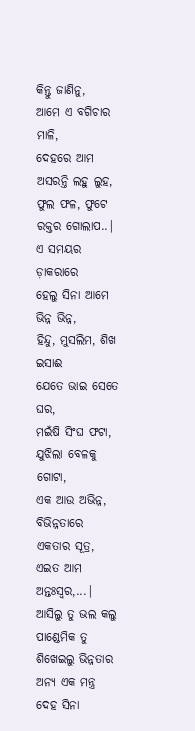କିନ୍ତୁ ଜାଣିନୁ,
ଆମେ ଏ ବଗିଚାର ମାଳି,
ଦେହରେ ଆମ ଅସରନ୍ତି ଲହୁ ଲୁହ,
ଫୁଲ ଫଳ, ଫୁଟେ ରକ୍ତର ଗୋଲାପ..|
ଏ ସମୟର ଡ଼ାକରାରେ
ହେଲୁ ସିନା ଆମେ ଭିନ୍ନ ଭିନ୍ନ,
ହିନ୍ଦୁ, ମୁସଲିମ, ଶିଖ ଇସାଈ
ଯେତେ ଭାଇ ସେତେ ଘର,
ମଇଁଷି ସିଂଘ ଫଟା, ଯୁଝିଲା ବେଳକୁ ଗୋଟା,
ଏକ ଆଉ ଅଭିନ୍ନ, ବିଭିନ୍ନତାରେ ଏକତାର ସୂତ୍ର,
ଏଇତ ଆମ ଅନ୍ତଃସ୍ୱର,...|
ଆସିଲୁ ତୁ ଭଲ କଲୁ ପାଣ୍ଡେମିକ ତୁ
ଶିଖେଇଲୁ ଭିନ୍ନତାର ଅନ୍ୟ ଏକ ମନ୍ତ୍ର
ଦେହ ସିନା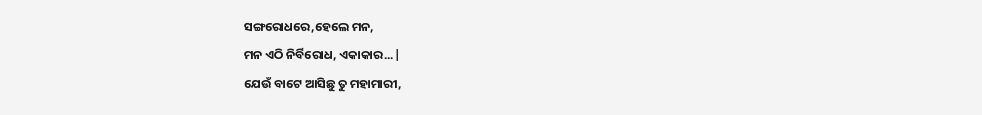ସଙ୍ଗରୋଧରେ,ହେଲେ ମନ,
ମନ ଏଠି ନିର୍ବିରୋଧ, ଏକାକାର...|
ଯେଉଁ ବାଟେ ଆସିଛୁ ତୁ ମହାମାରୀ,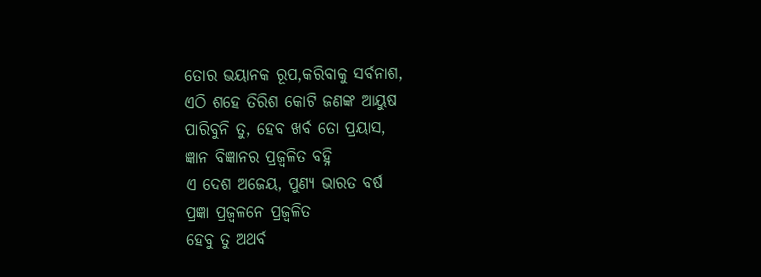ତୋର ଭୟାନକ ରୂପ,କରିବାକୁ ସର୍ବନାଶ,
ଏଠି ଶହେ ତିରିଶ କୋଟି ଜଣଙ୍କ ଆୟୁଷ
ପାରିବୁନି ତୁ, ହେବ ଖର୍ବ ତୋ ପ୍ରୟାସ,
ଜ୍ଞାନ ବିଜ୍ଞାନର ପ୍ରଜ୍ୱଳିତ ବହ୍ନି
ଏ ଦେଶ ଅଜେୟ, ପୁଣ୍ୟ ଭାରତ ବର୍ଷ
ପ୍ରଜ୍ଞା ପ୍ରଜ୍ୱଳନେ ପ୍ରଜ୍ୱଳିତ
ହେବୁ ତୁ ଅଥର୍ବ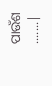ପାଉଁଶ .......|